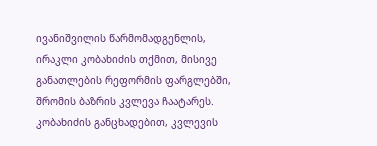ივანიშვილის წარმომადგენლის, ირაკლი კობახიძის თქმით, მისივე განათლების რეფორმის ფარგლებში, შრომის ბაზრის კვლევა ჩაატარეს. კობახიძის განცხადებით, კვლევის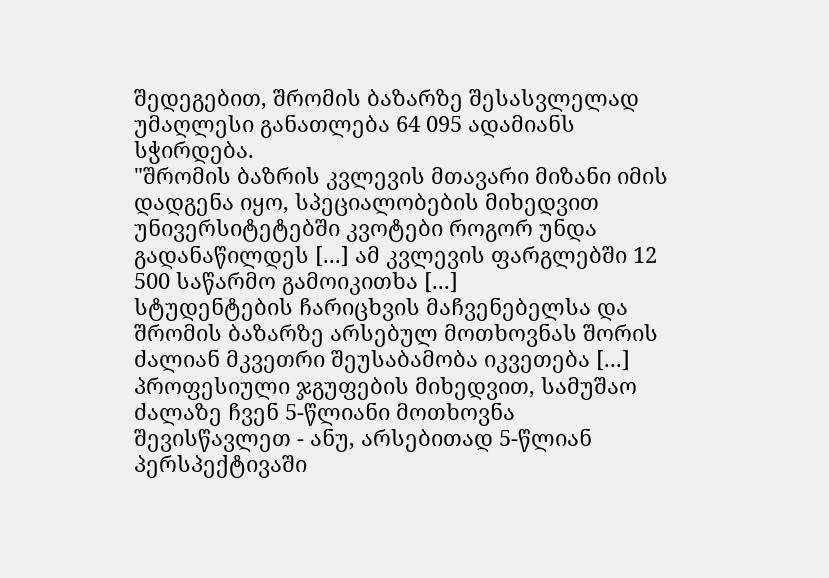შედეგებით, შრომის ბაზარზე შესასვლელად უმაღლესი განათლება 64 095 ადამიანს სჭირდება.
"შრომის ბაზრის კვლევის მთავარი მიზანი იმის დადგენა იყო, სპეციალობების მიხედვით უნივერსიტეტებში კვოტები როგორ უნდა გადანაწილდეს [...] ამ კვლევის ფარგლებში 12 500 საწარმო გამოიკითხა [...]
სტუდენტების ჩარიცხვის მაჩვენებელსა და შრომის ბაზარზე არსებულ მოთხოვნას შორის ძალიან მკვეთრი შეუსაბამობა იკვეთება [...] პროფესიული ჯგუფების მიხედვით, სამუშაო ძალაზე ჩვენ 5-წლიანი მოთხოვნა შევისწავლეთ - ანუ, არსებითად 5-წლიან პერსპექტივაში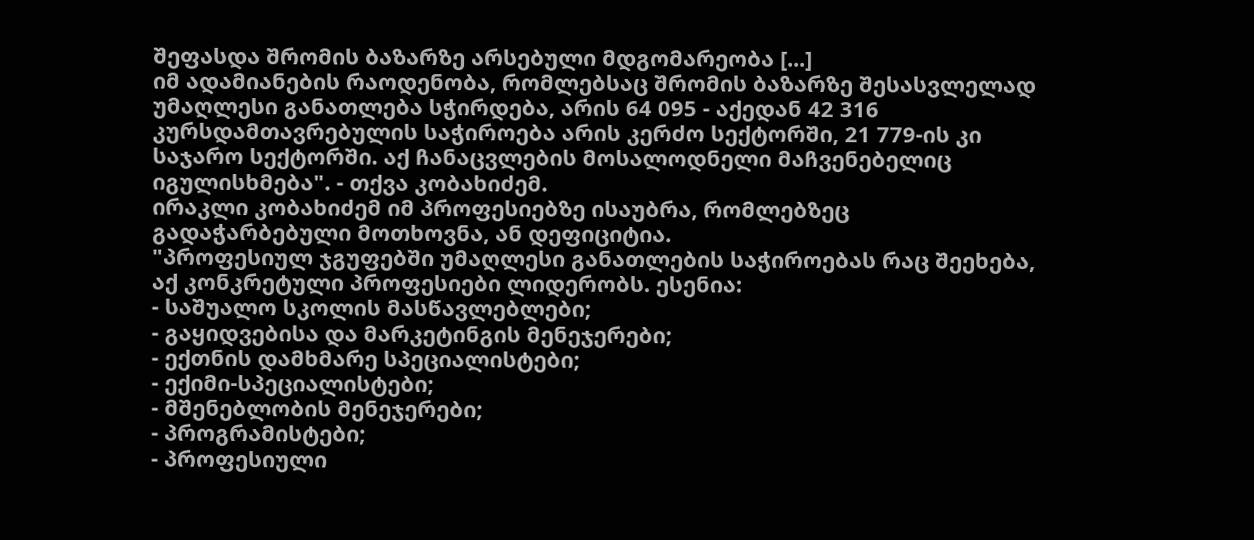შეფასდა შრომის ბაზარზე არსებული მდგომარეობა [...]
იმ ადამიანების რაოდენობა, რომლებსაც შრომის ბაზარზე შესასვლელად უმაღლესი განათლება სჭირდება, არის 64 095 - აქედან 42 316 კურსდამთავრებულის საჭიროება არის კერძო სექტორში, 21 779-ის კი საჯარო სექტორში. აქ ჩანაცვლების მოსალოდნელი მაჩვენებელიც იგულისხმება". - თქვა კობახიძემ.
ირაკლი კობახიძემ იმ პროფესიებზე ისაუბრა, რომლებზეც გადაჭარბებული მოთხოვნა, ან დეფიციტია.
"პროფესიულ ჯგუფებში უმაღლესი განათლების საჭიროებას რაც შეეხება, აქ კონკრეტული პროფესიები ლიდერობს. ესენია:
- საშუალო სკოლის მასწავლებლები;
- გაყიდვებისა და მარკეტინგის მენეჯერები;
- ექთნის დამხმარე სპეციალისტები;
- ექიმი-სპეციალისტები;
- მშენებლობის მენეჯერები;
- პროგრამისტები;
- პროფესიული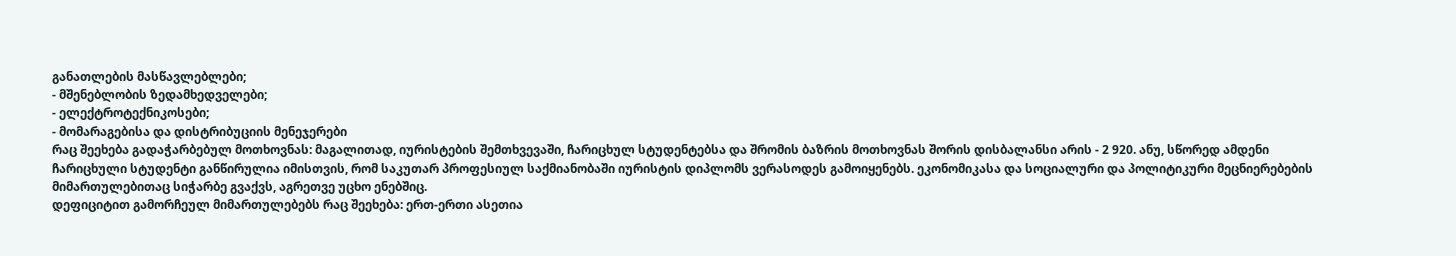განათლების მასწავლებლები;
- მშენებლობის ზედამხედველები;
- ელექტროტექნიკოსები;
- მომარაგებისა და დისტრიბუციის მენეჯერები
რაც შეეხება გადაჭარბებულ მოთხოვნას: მაგალითად, იურისტების შემთხვევაში, ჩარიცხულ სტუდენტებსა და შრომის ბაზრის მოთხოვნას შორის დისბალანსი არის - 2 920. ანუ, სწორედ ამდენი ჩარიცხული სტუდენტი განწირულია იმისთვის, რომ საკუთარ პროფესიულ საქმიანობაში იურისტის დიპლომს ვერასოდეს გამოიყენებს. ეკონომიკასა და სოციალური და პოლიტიკური მეცნიერებების მიმართულებითაც სიჭარბე გვაქვს, აგრეთვე უცხო ენებშიც.
დეფიციტით გამორჩეულ მიმართულებებს რაც შეეხება: ერთ-ერთი ასეთია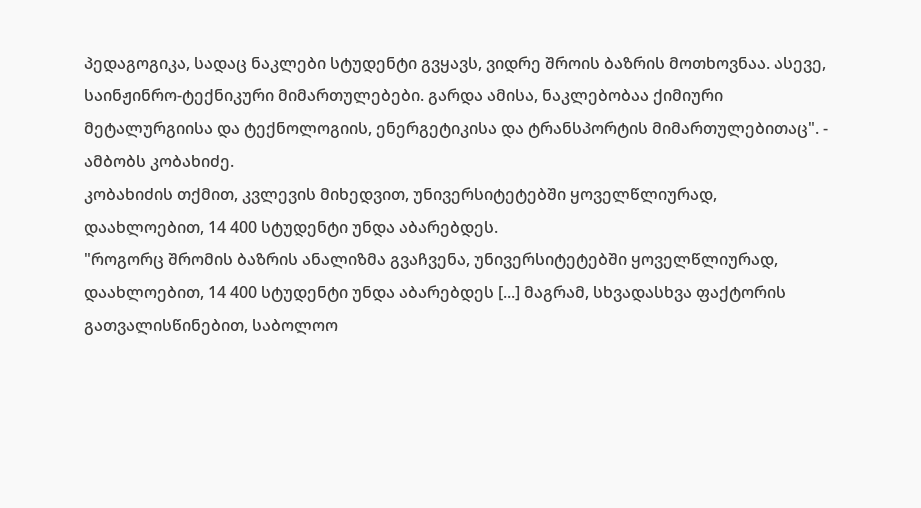პედაგოგიკა, სადაც ნაკლები სტუდენტი გვყავს, ვიდრე შროის ბაზრის მოთხოვნაა. ასევე, საინჟინრო-ტექნიკური მიმართულებები. გარდა ამისა, ნაკლებობაა ქიმიური მეტალურგიისა და ტექნოლოგიის, ენერგეტიკისა და ტრანსპორტის მიმართულებითაც". - ამბობს კობახიძე.
კობახიძის თქმით, კვლევის მიხედვით, უნივერსიტეტებში ყოველწლიურად, დაახლოებით, 14 400 სტუდენტი უნდა აბარებდეს.
"როგორც შრომის ბაზრის ანალიზმა გვაჩვენა, უნივერსიტეტებში ყოველწლიურად, დაახლოებით, 14 400 სტუდენტი უნდა აბარებდეს [...] მაგრამ, სხვადასხვა ფაქტორის გათვალისწინებით, საბოლოო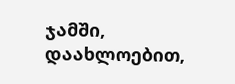ჯამში, დაახლოებით,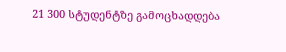21 300 სტუდენტზე გამოცხადდება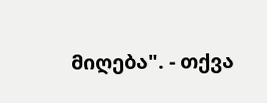მიღება". - თქვა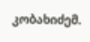კობახიძემ.